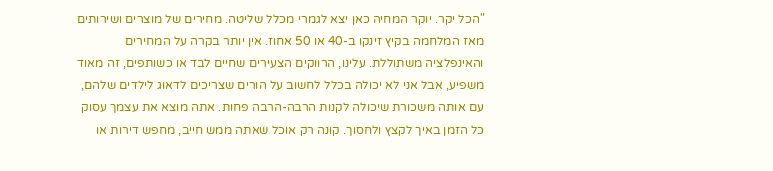"הכל יקר. יוקר המחיה כאן יצא לגמרי מכלל שליטה. מחירים של מוצרים ושירותים מאז המלחמה בקיץ זינקו ב-40 או 50 אחוז. אין יותר בקרה על המחירים והאינפלציה משתוללת. עלינו, הרווקים הצעירים שחיים לבד או כשותפים, זה מאוד משפיע, אבל אני לא יכולה בכלל לחשוב על הורים שצריכים לדאוג לילדים שלהם, עם אותה משכורת שיכולה לקנות הרבה-הרבה פחות. אתה מוצא את עצמך עסוק כל הזמן באיך לקצץ ולחסוך. קונה רק אוכל שאתה ממש חייב, מחפש דירות או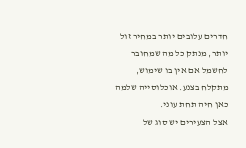חדרים עלובים יותר במחיר זול יותר, מנתק כל מה שמחובר לחשמל אם אין בו שימוש, מתקלח בצנע. אוכלוסייה שלמה כאן חיה תחת עוני.
אצל הצעירים יש סוג של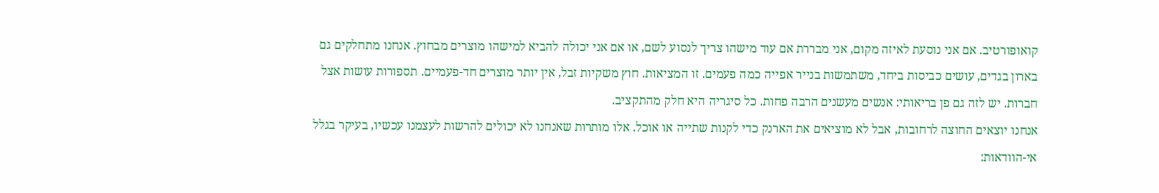קואופורטיב. אם אני נוסעת לאיזה מקום, אני מבררת אם עוד מישהו צריך לנסוע לשם, או אם אני יכולה להביא למישהו מוצרים מבחוץ. אנחנו מתחלקים גם בארון בגדים, עושים כביסות ביחד, משתמשות בנייר אפייה כמה פעמים. זו המציאות. חוץ משקיות זבל, אין יותר מוצרים חד-פעמיים. תספורות עושות אצל חברות. יש לזה גם פן בריאותי: אנשים מעשנים הרבה פחות. כל סיגריה היא חלק מהתקציב.
אנחנו יוצאים החוצה לרחובות, אבל לא מוציאים את הארנק כדי לקנות שתייה או אוכל. אלו מותרות שאנחנו לא יכולים להרשות לעצמנו עכשיו, בעיקר בגלל אי-הוודאות: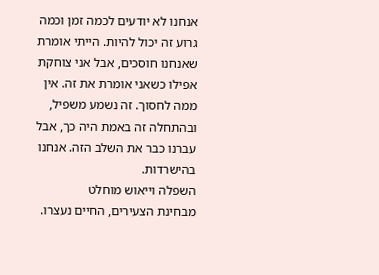אנחנו לא יודעים לכמה זמן וכמה גרוע זה יכול להיות. הייתי אומרת שאנחנו חוסכים, אבל אני צוחקת אפילו כשאני אומרת את זה. אין ממה לחסוך. זה נשמע משפיל, ובהתחלה זה באמת היה כך, אבל עברנו כבר את השלב הזה. אנחנו בהישרדות.
השפלה וייאוש מוחלט
מבחינת הצעירים, החיים נעצרו.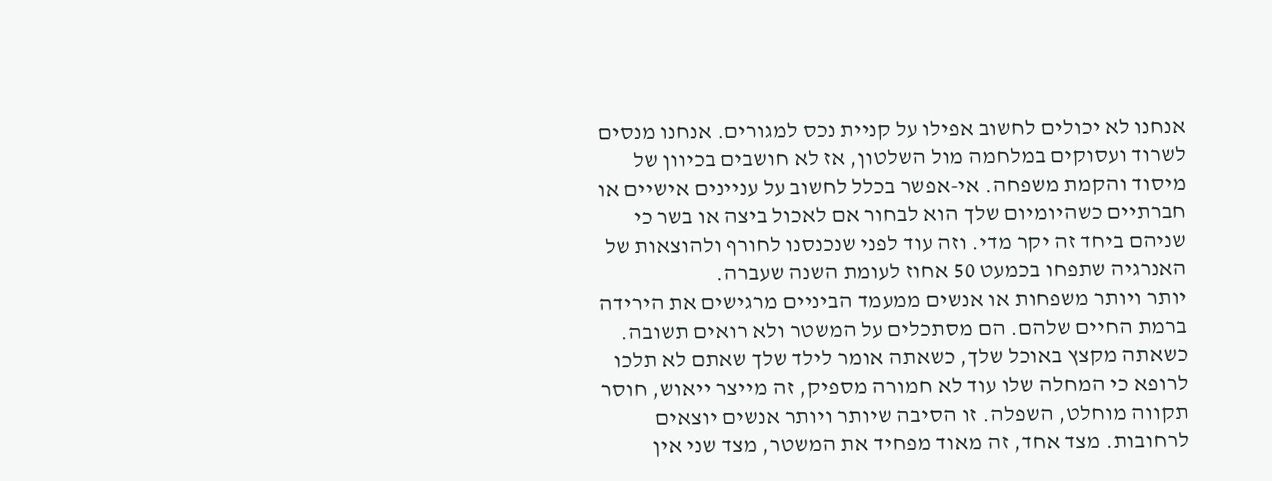אנחנו לא יכולים לחשוב אפילו על קניית נכס למגורים. אנחנו מנסים לשרוד ועסוקים במלחמה מול השלטון, אז לא חושבים בכיוון של מיסוד והקמת משפחה. אי-אפשר בכלל לחשוב על עניינים אישיים או חברתיים כשהיומיום שלך הוא לבחור אם לאכול ביצה או בשר כי שניהם ביחד זה יקר מדי. וזה עוד לפני שנכנסנו לחורף ולהוצאות של האנרגיה שתפחו בכמעט 50 אחוז לעומת השנה שעברה.
יותר ויותר משפחות או אנשים ממעמד הביניים מרגישים את הירידה ברמת החיים שלהם. הם מסתכלים על המשטר ולא רואים תשובה. כשאתה מקצץ באוכל שלך, כשאתה אומר לילד שלך שאתם לא תלכו לרופא כי המחלה שלו עוד לא חמורה מספיק, זה מייצר ייאוש, חוסר תקווה מוחלט, השפלה. זו הסיבה שיותר ויותר אנשים יוצאים לרחובות. מצד אחד, זה מאוד מפחיד את המשטר, מצד שני אין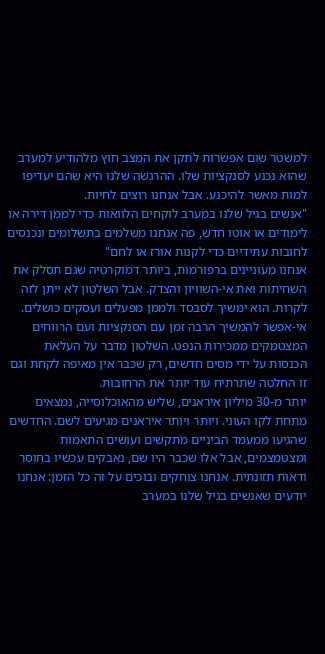למשטר שום אפשרות לתקן את המצב חוץ מלהודיע למערב שהוא נכנע לסנקציות שלו. ההרגשה שלנו היא שהם יעדיפו למות מאשר להיכנע. אבל אנחנו רוצים לחיות.
"אנשים בגיל שלנו במערב לוקחים הלוואות כדי לממן דירה או לימודים או אוטו חדש, פה אנחנו משלמים בתשלומים ונכנסים לחובות עתידיים כדי לקנות אורז או לחם"
אנחנו מעוניינים ברפורמות, ביותר דמוקרטיה שגם תסלק את השחיתות ואת אי-השוויון והצדק. אבל השלטון לא ייתן לזה לקרות. הוא ימשיך לסבסד ולממן מפעלים ועסקים כושלים. אי-אפשר להמשיך הרבה זמן עם הסנקציות ועם הרווחים המצטמקים ממכירות הנפט. השלטון מדבר על העלאת הכנסות על ידי מסים חדשים, רק שכבר אין מאיפה לקחת וגם זו החלטה שתרתיח עוד יותר את הרחובות.
יותר מ-30 מיליון איראנים, שליש מהאוכלוסייה, נמצאים מתחת לקו העוני. ויותר ויותר איראנים מגיעים לשם. החדשים שהגיעו ממעמד הביניים מתקשים ועושים התאמות ומצטמצמים, אבל אלו שכבר היו שם, נאבקים עכשיו בחוסר ודאות תזונתית. אנחנו צוחקים ובוכים על זה כל הזמן: אנחנו יודעים שאנשים בגיל שלנו במערב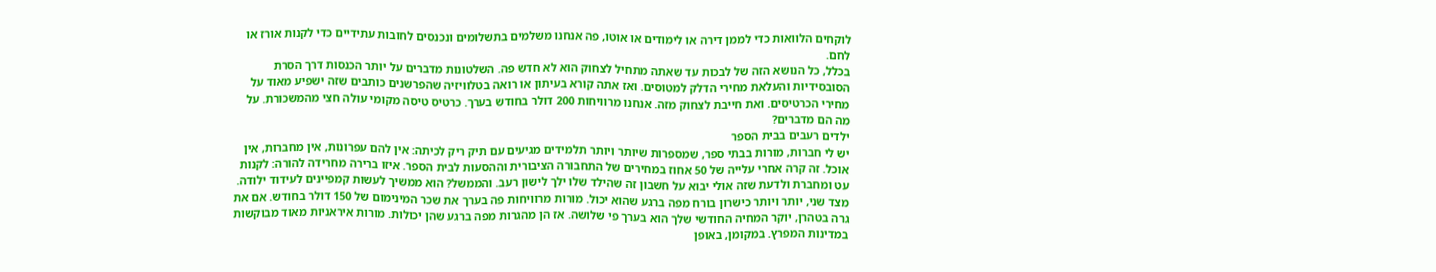לוקחים הלוואות כדי לממן דירה או לימודים או אוטו, פה אנחנו משלמים בתשלומים ונכנסים לחובות עתידיים כדי לקנות אורז או לחם.
בכלל, כל הנושא הזה של לבכות עד שאתה מתחיל לצחוק הוא לא חדש פה. השלטונות מדברים על יותר הכנסות דרך הסרת הסובסידיות והעלאת מחירי הדלק למטוסים. ואז אתה קורא בעיתון או רואה בטלוויזיה שהפרשנים כותבים שזה ישפיע מאוד על מחירי הכרטיסים. ואת חייבת לצחוק מזה. אנחנו מרוויחות 200 דולר בחודש בערך. כרטיס טיסה מקומי עולה חצי מהמשכורת. על מה הם מדברים?
ילדים רעבים בבית הספר
יש לי חברות, מורות בבתי ספר, שמספרות שיותר ויותר תלמידים מגיעים עם תיק ריק לכיתה: אין להם עפרונות, אין מחברות, אין אוכל. זה קרה אחרי עלייה של 50 אחוז במחירים של התחבורה הציבורית וההסעות לבית הספר. איזו ברירה מחרידה להורה: לקנות עט ומחברת ולדעת שזה אולי יבוא על חשבון זה שהילד שלו ילך לישון רעב. והממשל? הוא ממשיך לעשות קמפיינים לעידוד ילודה.
מצד שני, יותר ויותר כישרון בורח מפה ברגע שהוא יכול. מורות מרוויחות פה בערך את שכר המינימום של 150 דולר בחודש. אם את גרה בטהרן, יוקר המחיה החודשי שלך הוא בערך פי שלושה. אז הן מהגרות מפה ברגע שהן יכולות. מורות איראניות מאוד מבוקשות במדינות המפרץ. במקומן, באופן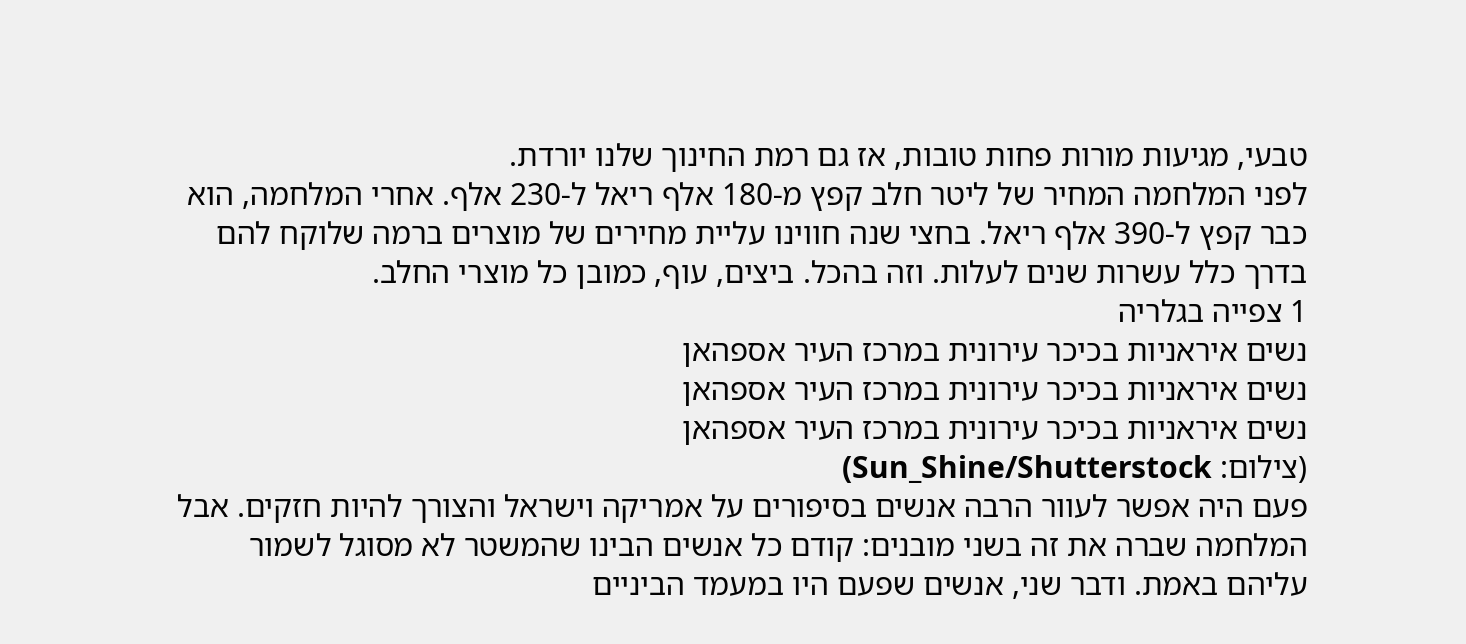טבעי, מגיעות מורות פחות טובות, אז גם רמת החינוך שלנו יורדת.
לפני המלחמה המחיר של ליטר חלב קפץ מ-180 אלף ריאל ל-230 אלף. אחרי המלחמה, הוא כבר קפץ ל-390 אלף ריאל. בחצי שנה חווינו עליית מחירים של מוצרים ברמה שלוקח להם בדרך כלל עשרות שנים לעלות. וזה בהכל. ביצים, עוף, כמובן כל מוצרי החלב.
1 צפייה בגלריה
נשים איראניות בכיכר עירונית במרכז העיר אספהאן
נשים איראניות בכיכר עירונית במרכז העיר אספהאן
נשים איראניות בכיכר עירונית במרכז העיר אספהאן
(צילום: Sun_Shine/Shutterstock)
פעם היה אפשר לעוור הרבה אנשים בסיפורים על אמריקה וישראל והצורך להיות חזקים. אבל המלחמה שברה את זה בשני מובנים: קודם כל אנשים הבינו שהמשטר לא מסוגל לשמור עליהם באמת. ודבר שני, אנשים שפעם היו במעמד הביניים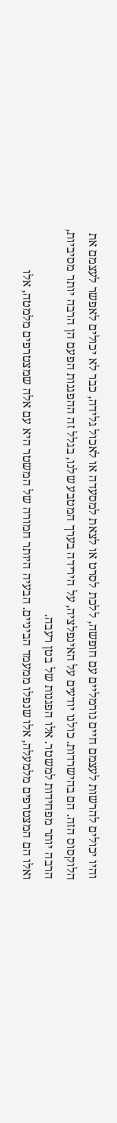והיו יכולים להרשות לעצמם חיים נורמליים עם חופשה, ללכת לסרט או לצאת למסעדה או לאכול גלידה, כבר לא יכולים לאפשר לעצמם את הלוקסוס הזה. הם בהישרדות. כולנו יודעים על האינפלציה, על הירידה בערך המטבע שלנו, בגלל זה ההפגנות הפעם הן הרבה יותר מסיביות, הרבה יותר מפחידות למשטר. אלו הפגנות של בטן רעבה.
ואלו הם המצטרפים מלמעלה, אלו שנפלו ממעמד הביניים. הבעיה היותר חמורה של המשטר היא עם אלה שמצטרפים מלמטה, אלו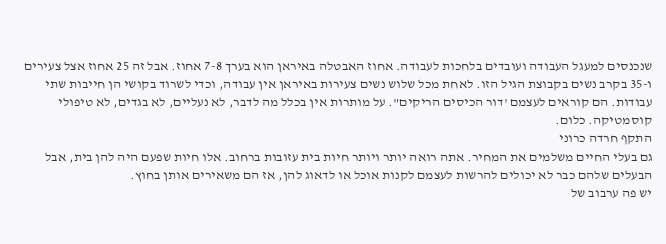שנכנסים למעגל העבודה ועובדים בלחכות לעבודה. אחוז האבטלה באיראן הוא בערך 7-8 אחוז. אבל זה 25 אחוז אצל צעירים ו-35 בקרב נשים בקבוצת הגיל הזו. לאחת מכל שלוש נשים צעירות באיראן אין עבודה, וכדי לשרוד בקושי הן חייבות שתי עבודות. הם קוראים לעצמם 'דור הכיסים הריקים". על מותרות אין בכלל מה לדבר, לא נעליים, לא בגדים, לא טיפולי קוסמטיקה. כלום.
התקף חרדה כרוני
גם בעלי החיים משלמים את המחיר. אתה רואה יותר ויותר חיות בית עזובות ברחוב. אלו חיות שפעם היה להן בית, אבל הבעלים שלהם כבר לא יכולים להרשות לעצמם לקנות אוכל או לדאוג להן, אז הם משאירים אותן בחוץ.
יש פה ערבוב של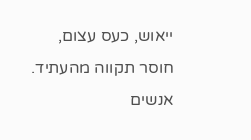ייאוש, כעס עצום, חוסר תקווה מהעתיד. אנשים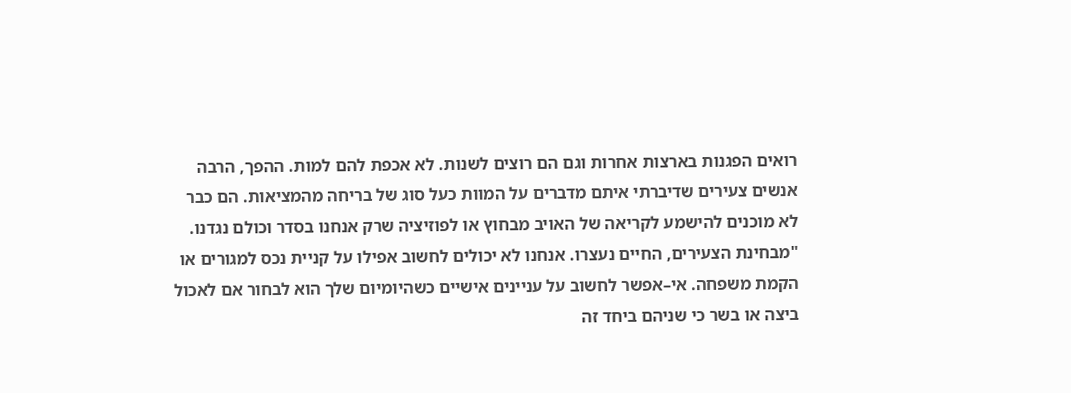רואים הפגנות בארצות אחרות וגם הם רוצים לשנות. לא אכפת להם למות. ההפך, הרבה אנשים צעירים שדיברתי איתם מדברים על המוות כעל סוג של בריחה מהמציאות. הם כבר לא מוכנים להישמע לקריאה של האויב מבחוץ או לפוזיציה שרק אנחנו בסדר וכולם נגדנו.
"מבחינת הצעירים, החיים נעצרו. אנחנו לא יכולים לחשוב אפילו על קניית נכס למגורים או הקמת משפחה. אי–אפשר לחשוב על עניינים אישיים כשהיומיום שלך הוא לבחור אם לאכול ביצה או בשר כי שניהם ביחד זה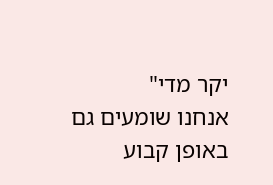יקר מדי"
אנחנו שומעים גם באופן קבוע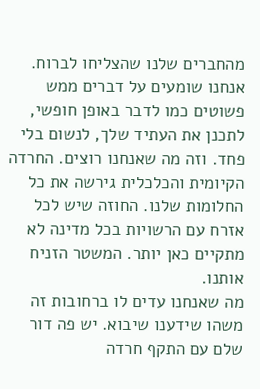מהחברים שלנו שהצליחו לברוח. אנחנו שומעים על דברים ממש פשוטים כמו לדבר באופן חופשי, לתכנן את העתיד שלך, לנשום בלי פחד. וזה מה שאנחנו רוצים. החרדה הקיומית והכלכלית גירשה את כל החלומות שלנו. החוזה שיש לכל אזרח עם הרשויות בכל מדינה לא מתקיים כאן יותר. המשטר הזניח אותנו.
מה שאנחנו עדים לו ברחובות זה משהו שידענו שיבוא. יש פה דור שלם עם התקף חרדה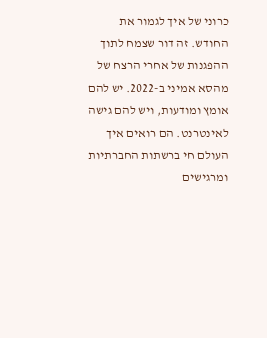כרוני של איך לגמור את החודש. זה דור שצמח לתוך ההפגנות של אחרי הרצח של מהסא אמיני ב-2022. יש להם אומץ ומודעות, ויש להם גישה לאינטרנט. הם רואים איך העולם חי ברשתות החברתיות ומרגישים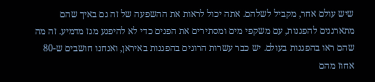שיש עולם אחר, מקביל לשלהם. אתה יכול לראות את ההשפעה של זה גם באיך שהם מתארגנים להפגנות, עם משקפי מים ומסתירים את הפנים כדי לא להיפגע מגז מדמיע. זה מה שהם ראו בהפגנות בעולם. יש כבר עשרות הרוגים בהפגנות באיראן, ואנחנו חושבים ש-80 אחוז מהם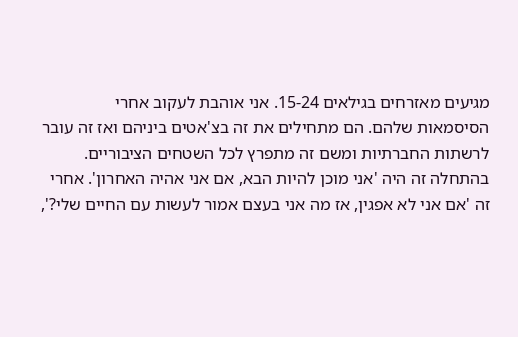מגיעים מאזרחים בגילאים 15-24. אני אוהבת לעקוב אחרי הסיסמאות שלהם. הם מתחילים את זה בצ'אטים ביניהם ואז זה עובר לרשתות החברתיות ומשם זה מתפרץ לכל השטחים הציבוריים. בהתחלה זה היה 'אני מוכן להיות הבא, אם אני אהיה האחרון'. אחרי זה 'אם אני לא אפגין, אז מה אני בעצם אמור לעשות עם החיים שלי?',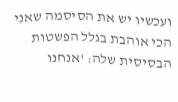ועכשיו יש את הסיסמה שאני הכי אוהבת בגלל הפשטות הבסיסית שלה: 'אנחנו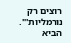רוצים רק נורמליות'".
הביא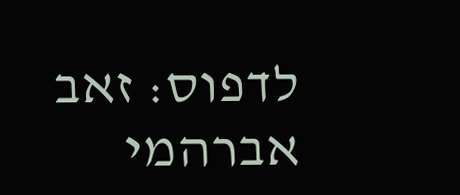לדפוס: זאב אברהמי